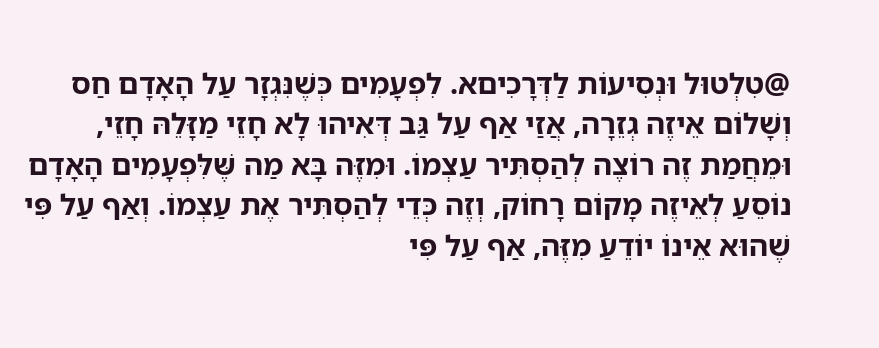@טִלְטוּל וּנְסִיעוֹת לַדְּרָכִיםא. לִפְעָמִים כְּשֶׁנִּגְזָר עַל הָאָדָם חַס וְשָׁלוֹם אֵיזֶה גְזֵרָה, אֲזַי אַף עַל גַּב דְּאִיהוּ לָא חָזֵי מַזָּלֵהּ חָזֵי, וּמֵחֲמַת זֶה רוֹצֶה לְהַסְתִּיר עַצְמוֹ. וּמִזֶּה בָּא מַה שֶּׁלִּפְעָמִים הָאָדָם נוֹסֵעַ לְאֵיזֶה מָקוֹם רָחוֹק, וְזֶה כְּדֵי לְהַסְתִּיר אֶת עַצְמוֹ. וְאַף עַל פִּי שֶׁהוּא אֵינוֹ יוֹדֵעַ מִזֶּה, אַף עַל פִּי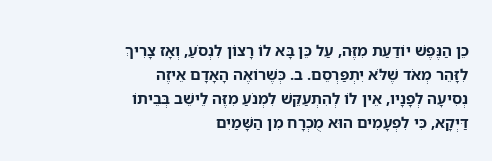כֵן הַנֶּפֶשׁ יוֹדַעַת מִזֶּה, עַל כֵּן בָּא לוֹ רָצוֹן לִנְסֹעַ, וְאָז צָרִיךְ לִזָּהֵר מְאֹד שֶׁלֹּא יִתְפַּרְסֵם. ב. כְּשֶׁרוֹאֶה הָאָדָם אֵיזֶה נְסִיעָה לְפָנָיו, אֵין לוֹ לְהִתְעַקֵּשׁ לִמְנֹעַ מִזֶּה לֵישֵׁב בְּבֵיתוֹ דַּיְקָא, כִּי לִפְעָמִים הוּא מֻכְרָח מִן הַשָּׁמַיִם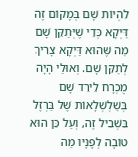לִהְיוֹת שָׁם בְּמָקוֹם זֶה דַּיְקָא כְּדֵי שֶׁיְּתַקֵּן שָׁם מַה שֶּׁהוּא דַּיְקָא צָרִיךְ לְתַקֵּן שָׁם. וְאוּלַי הָיָה מֻכְרָח לֵירֵד שָׁם בְּשַׁלְשְׁלָאוֹת שֶׁל בַּרְזֶל בִּשְׁבִיל זֶה, וְעַל כֵּן הוּא טוֹבָה לְפָנָיו מַה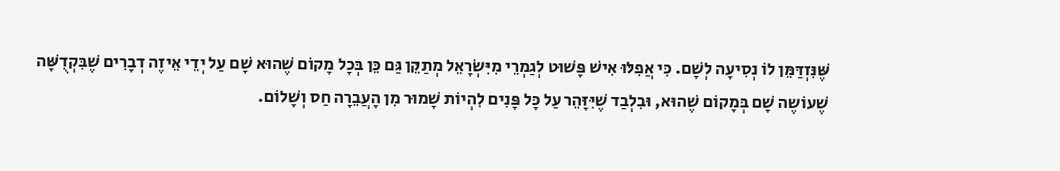שֶּׁנִּזְדַּמֵּן לוֹ נְסִיעָה לְשָׁם. כִּי אֲפִלּוּ אִישׁ פָּשׁוּט לְגַמְרֵי מִיִּשְׂרָאֵל מְתַקֵּן גַּם כֵּן בְּכָל מָקוֹם שֶׁהוּא שָׁם עַל יְדֵי אֵיזֶה דְבָרִים שֶׁבִּקְדֻשָּׁה שֶׁעוֹשֶה שָׁם בְּמָקוֹם שֶׁהוּא, וּבִלְבַד שֶׁיִּזָּהֵר עַל כָּל פָּנִים לִהְיוֹת שָׁמוּר מִן הָעֲבֵרָה חַס וְשָׁלוֹם.